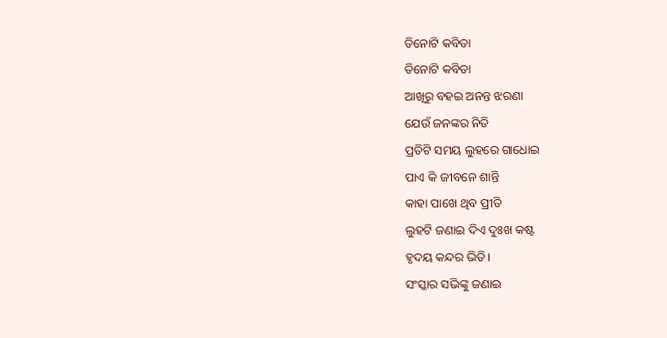ତିନୋଟି କବିତା
ତିନୋଟି କବିତା
ଆଖିରୁ ବହଇ ଅନନ୍ତ ଝରଣା
ଯେଉଁ ଜନଙ୍କର ନିତି
ପ୍ରତିଟି ସମୟ ଲୁହରେ ଗାଧୋଇ
ପାଏ କି ଜୀବନେ ଶାନ୍ତି
କାହା ପାଖେ ଥିବ ପ୍ରୀତି
ଲୁହଟି ଜଣାଇ ଦିଏ ଦୁଃଖ କଷ୍ଟ
ହୃଦୟ କନ୍ଦର ଭିତି।
ସଂସ୍କାର ସଭିଙ୍କୁ ଜଣାଇ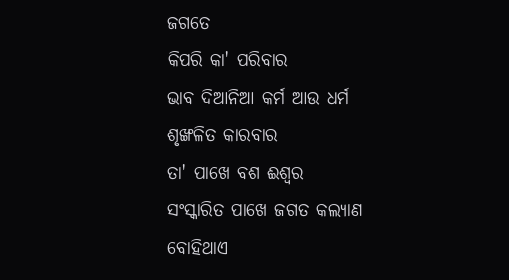ଜଗତେ
କିପରି କା' ପରିବାର
ଭାବ ଦିଆନିଆ କର୍ମ ଆଉ ଧର୍ମ
ଶୃଙ୍ଖଳିତ କାରବାର
ତା' ପାଖେ ବଶ ଈଶ୍ଵର
ସଂସ୍କାରିତ ପାଖେ ଜଗତ କଲ୍ୟାଣ
ବୋହିଥାଏ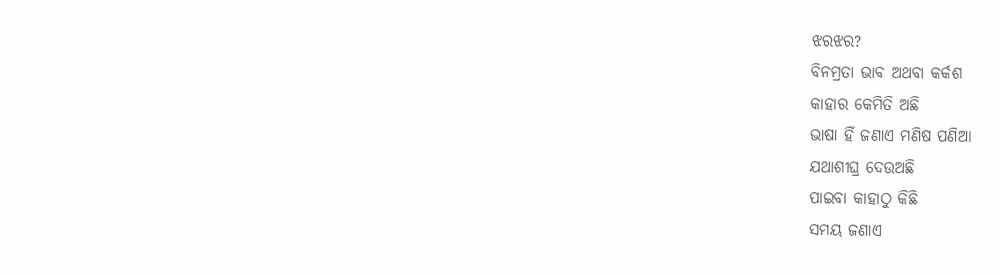ଝରଝର?
ବିନମ୍ରତା ଭାବ ଅଥବା କର୍କଶ
କାହାର କେମିତି ଅଛି
ଭାଷା ହିଁ ଜଣାଏ ମଣିଷ ପଣିଆ
ଯଥାଶୀଘ୍ର ଦେଉଅଛି
ପାଇବା କାହାଠୁ କିଛି
ସମୟ ଜଣାଏ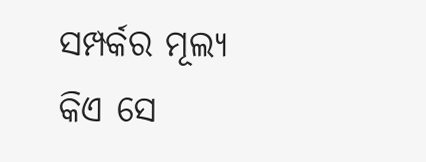ସମ୍ପର୍କର ମୂଲ୍ୟ
କିଏ ସେ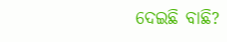ଦେଇଛି ବାଛି?